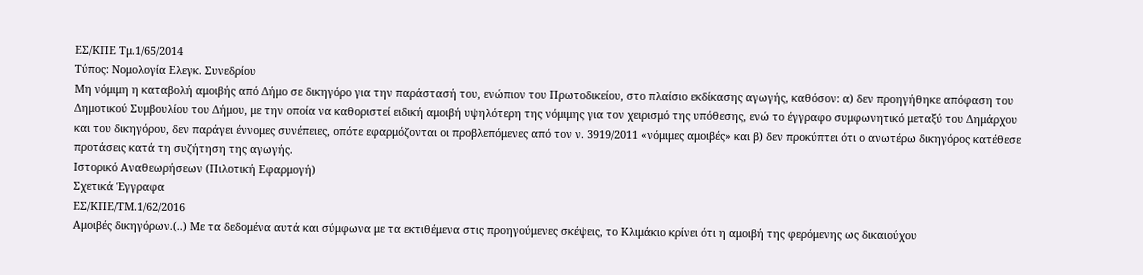ΕΣ/ΚΠΕ Τμ.1/65/2014
Τύπος: Νομολογία Ελεγκ. Συνεδρίου
Μη νόμιμη η καταβολή αμοιβής από Δήμο σε δικηγόρο για την παράστασή του, ενώπιον του Πρωτοδικείου, στο πλαίσιο εκδίκασης αγωγής, καθόσον: α) δεν προηγήθηκε απόφαση του Δημοτικού Συμβουλίου του Δήμου, με την οποία να καθοριστεί ειδική αμοιβή υψηλότερη της νόμιμης για τον χειρισμό της υπόθεσης, ενώ το έγγραφο συμφωνητικό μεταξύ του Δημάρχου και του δικηγόρου, δεν παράγει έννομες συνέπειες, οπότε εφαρμόζονται οι προβλεπόμενες από τον ν. 3919/2011 «νόμιμες αμοιβές» και β) δεν προκύπτει ότι ο ανωτέρω δικηγόρος κατέθεσε προτάσεις κατά τη συζήτηση της αγωγής.
Ιστορικό Αναθεωρήσεων (Πιλοτική Εφαρμογή)
Σχετικά Έγγραφα
ΕΣ/ΚΠΕ/ΤΜ.1/62/2016
Αμοιβές δικηγόρων.(..) Με τα δεδομένα αυτά και σύμφωνα με τα εκτιθέμενα στις προηγούμενες σκέψεις, το Κλιμάκιο κρίνει ότι η αμοιβή της φερόμενης ως δικαιούχου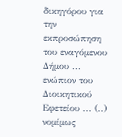δικηγόρου για την εκπροσώπηση του εναγόμενου Δήμου ... ενώπιον του Διοικητικού Εφετείου ... (..) νομίμως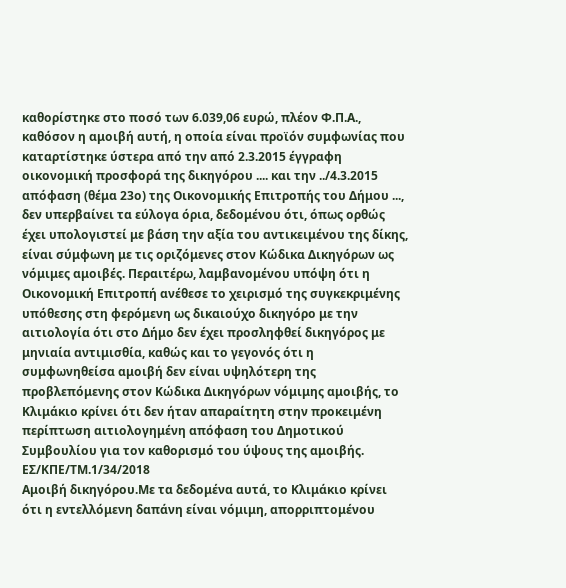καθορίστηκε στο ποσό των 6.039,06 ευρώ, πλέον Φ.Π.Α., καθόσον η αμοιβή αυτή, η οποία είναι προϊόν συμφωνίας που καταρτίστηκε ύστερα από την από 2.3.2015 έγγραφη οικονομική προσφορά της δικηγόρου .... και την ../4.3.2015 απόφαση (θέμα 23ο) της Οικονομικής Επιτροπής του Δήμου ..., δεν υπερβαίνει τα εύλογα όρια, δεδομένου ότι, όπως ορθώς έχει υπολογιστεί με βάση την αξία του αντικειμένου της δίκης, είναι σύμφωνη με τις οριζόμενες στον Κώδικα Δικηγόρων ως νόμιμες αμοιβές. Περαιτέρω, λαμβανομένου υπόψη ότι η Οικονομική Επιτροπή ανέθεσε το χειρισμό της συγκεκριμένης υπόθεσης στη φερόμενη ως δικαιούχο δικηγόρο με την αιτιολογία ότι στο Δήμο δεν έχει προσληφθεί δικηγόρος με μηνιαία αντιμισθία, καθώς και το γεγονός ότι η συμφωνηθείσα αμοιβή δεν είναι υψηλότερη της προβλεπόμενης στον Κώδικα Δικηγόρων νόμιμης αμοιβής, το Κλιμάκιο κρίνει ότι δεν ήταν απαραίτητη στην προκειμένη περίπτωση αιτιολογημένη απόφαση του Δημοτικού Συμβουλίου για τον καθορισμό του ύψους της αμοιβής.
ΕΣ/ΚΠΕ/ΤΜ.1/34/2018
Αμοιβή δικηγόρου.Με τα δεδομένα αυτά, το Κλιμάκιο κρίνει ότι η εντελλόμενη δαπάνη είναι νόμιμη, απορριπτομένου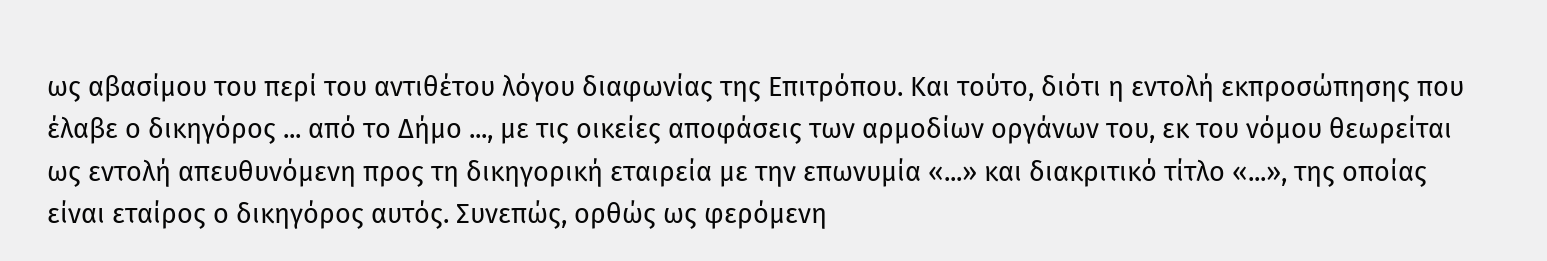ως αβασίμου του περί του αντιθέτου λόγου διαφωνίας της Επιτρόπου. Και τούτο, διότι η εντολή εκπροσώπησης που έλαβε ο δικηγόρος ... από το Δήμο ..., με τις οικείες αποφάσεις των αρμοδίων οργάνων του, εκ του νόμου θεωρείται ως εντολή απευθυνόμενη προς τη δικηγορική εταιρεία με την επωνυμία «...» και διακριτικό τίτλο «...», της οποίας είναι εταίρος ο δικηγόρος αυτός. Συνεπώς, ορθώς ως φερόμενη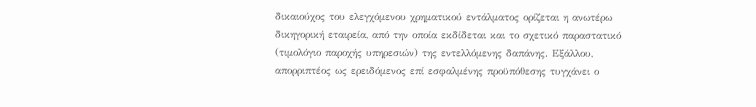δικαιούχος του ελεγχόμενου χρηματικού εντάλματος ορίζεται η ανωτέρω δικηγορική εταιρεία, από την οποία εκδίδεται και το σχετικό παραστατικό (τιμολόγιο παροχής υπηρεσιών) της εντελλόμενης δαπάνης. Εξάλλου, απορριπτέος ως ερειδόμενος επί εσφαλμένης προϋπόθεσης τυγχάνει ο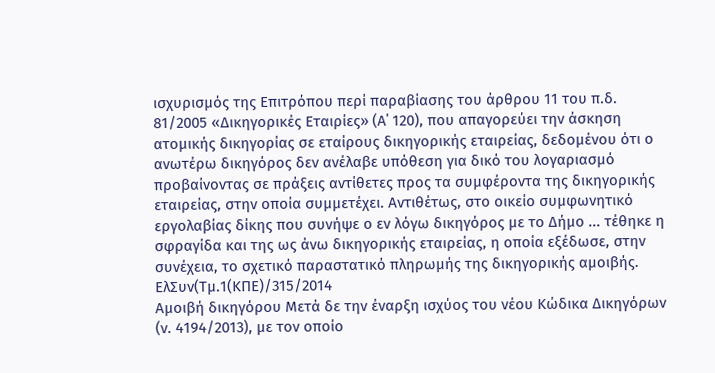ισχυρισμός της Επιτρόπου περί παραβίασης του άρθρου 11 του π.δ. 81/2005 «Δικηγορικές Εταιρίες» (Α΄ 120), που απαγορεύει την άσκηση ατομικής δικηγορίας σε εταίρους δικηγορικής εταιρείας, δεδομένου ότι ο ανωτέρω δικηγόρος δεν ανέλαβε υπόθεση για δικό του λογαριασμό προβαίνοντας σε πράξεις αντίθετες προς τα συμφέροντα της δικηγορικής εταιρείας, στην οποία συμμετέχει. Αντιθέτως, στο οικείο συμφωνητικό εργολαβίας δίκης που συνήψε ο εν λόγω δικηγόρος με το Δήμο ... τέθηκε η σφραγίδα και της ως άνω δικηγορικής εταιρείας, η οποία εξέδωσε, στην συνέχεια, το σχετικό παραστατικό πληρωμής της δικηγορικής αμοιβής.
ΕλΣυν(Τμ.1(ΚΠΕ)/315/2014
Αμοιβή δικηγόρου Μετά δε την έναρξη ισχύος του νέου Κώδικα Δικηγόρων (ν. 4194/2013), με τον οποίο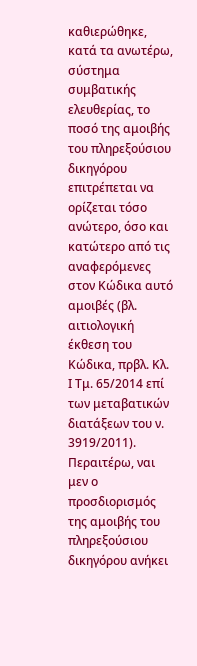καθιερώθηκε, κατά τα ανωτέρω, σύστημα συμβατικής ελευθερίας, το ποσό της αμοιβής του πληρεξούσιου δικηγόρου επιτρέπεται να ορίζεται τόσο ανώτερο, όσο και κατώτερο από τις αναφερόμενες στον Κώδικα αυτό αμοιβές (βλ. αιτιολογική έκθεση του Κώδικα, πρβλ. Κλ. Ι Τμ. 65/2014 επί των μεταβατικών διατάξεων του ν. 3919/2011). Περαιτέρω, ναι μεν ο προσδιορισμός της αμοιβής του πληρεξούσιου δικηγόρου ανήκει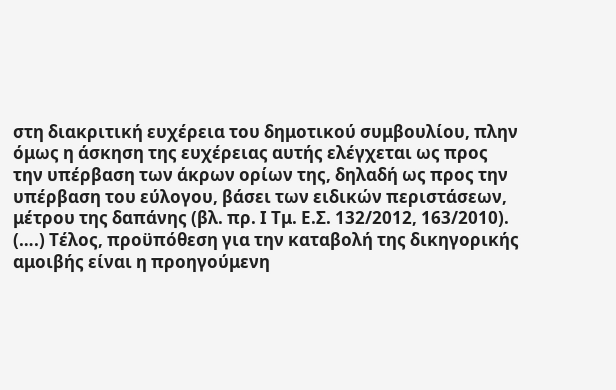στη διακριτική ευχέρεια του δημοτικού συμβουλίου, πλην όμως η άσκηση της ευχέρειας αυτής ελέγχεται ως προς την υπέρβαση των άκρων ορίων της, δηλαδή ως προς την υπέρβαση του εύλογου, βάσει των ειδικών περιστάσεων, μέτρου της δαπάνης (βλ. πρ. Ι Τμ. Ε.Σ. 132/2012, 163/2010). (….) Τέλος, προϋπόθεση για την καταβολή της δικηγορικής αμοιβής είναι η προηγούμενη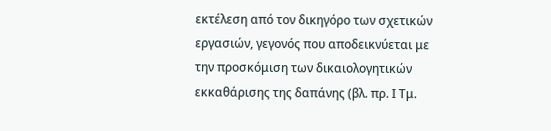εκτέλεση από τον δικηγόρο των σχετικών εργασιών, γεγονός που αποδεικνύεται με την προσκόμιση των δικαιολογητικών εκκαθάρισης της δαπάνης (βλ. πρ. Ι Τμ.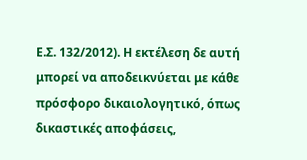Ε.Σ. 132/2012). Η εκτέλεση δε αυτή μπορεί να αποδεικνύεται με κάθε πρόσφορο δικαιολογητικό, όπως δικαστικές αποφάσεις,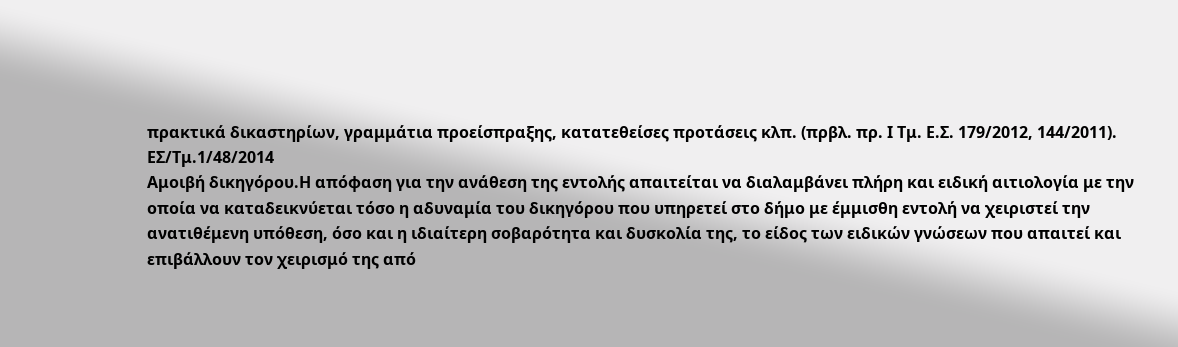πρακτικά δικαστηρίων, γραμμάτια προείσπραξης, κατατεθείσες προτάσεις κλπ. (πρβλ. πρ. Ι Τμ. Ε.Σ. 179/2012, 144/2011).
ΕΣ/Τμ.1/48/2014
Αμοιβή δικηγόρου.Η απόφαση για την ανάθεση της εντολής απαιτείται να διαλαμβάνει πλήρη και ειδική αιτιολογία με την οποία να καταδεικνύεται τόσο η αδυναμία του δικηγόρου που υπηρετεί στο δήμο με έμμισθη εντολή να χειριστεί την ανατιθέμενη υπόθεση, όσο και η ιδιαίτερη σοβαρότητα και δυσκολία της, το είδος των ειδικών γνώσεων που απαιτεί και επιβάλλουν τον χειρισμό της από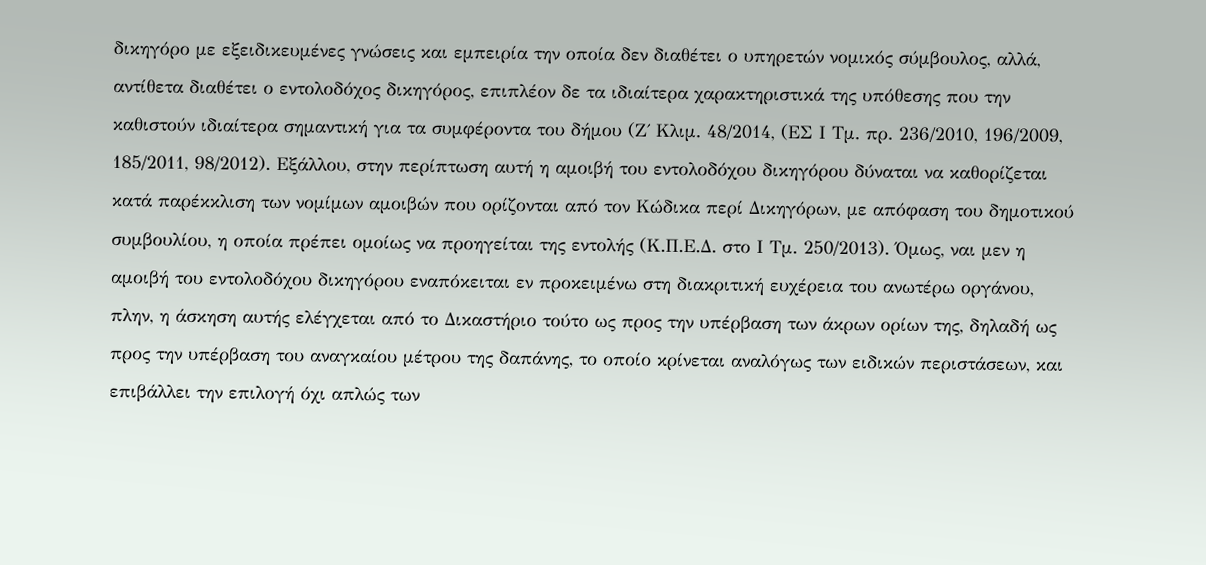δικηγόρο με εξειδικευμένες γνώσεις και εμπειρία την οποία δεν διαθέτει ο υπηρετών νομικός σύμβουλος, αλλά, αντίθετα διαθέτει ο εντολοδόχος δικηγόρος, επιπλέον δε τα ιδιαίτερα χαρακτηριστικά της υπόθεσης που την καθιστούν ιδιαίτερα σημαντική για τα συμφέροντα του δήμου (Ζ΄ Κλιμ. 48/2014, (ΕΣ Ι Τμ. πρ. 236/2010, 196/2009, 185/2011, 98/2012). Εξάλλου, στην περίπτωση αυτή η αμοιβή του εντολοδόχου δικηγόρου δύναται να καθορίζεται κατά παρέκκλιση των νομίμων αμοιβών που ορίζονται από τον Κώδικα περί Δικηγόρων, με απόφαση του δημοτικού συμβουλίου, η οποία πρέπει ομοίως να προηγείται της εντολής (Κ.Π.Ε.Δ. στο Ι Τμ. 250/2013). Όμως, ναι μεν η αμοιβή του εντολοδόχου δικηγόρου εναπόκειται εν προκειμένω στη διακριτική ευχέρεια του ανωτέρω οργάνου, πλην, η άσκηση αυτής ελέγχεται από το Δικαστήριο τούτο ως προς την υπέρβαση των άκρων ορίων της, δηλαδή ως προς την υπέρβαση του αναγκαίου μέτρου της δαπάνης, το οποίο κρίνεται αναλόγως των ειδικών περιστάσεων, και επιβάλλει την επιλογή όχι απλώς των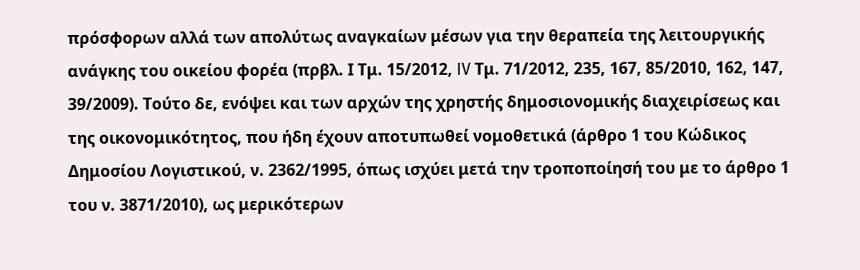πρόσφορων αλλά των απολύτως αναγκαίων μέσων για την θεραπεία της λειτουργικής ανάγκης του οικείου φορέα (πρβλ. Ι Τμ. 15/2012, IV Τμ. 71/2012, 235, 167, 85/2010, 162, 147, 39/2009). Τούτο δε, ενόψει και των αρχών της χρηστής δημοσιονομικής διαχειρίσεως και της οικονομικότητος, που ήδη έχουν αποτυπωθεί νομοθετικά (άρθρο 1 του Κώδικος Δημοσίου Λογιστικού, ν. 2362/1995, όπως ισχύει μετά την τροποποίησή του με το άρθρο 1 του ν. 3871/2010), ως μερικότερων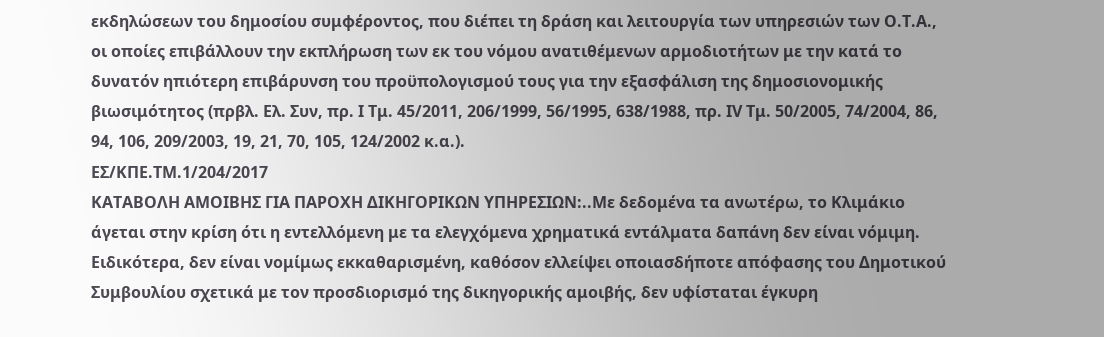εκδηλώσεων του δημοσίου συμφέροντος, που διέπει τη δράση και λειτουργία των υπηρεσιών των Ο.Τ.Α., οι οποίες επιβάλλουν την εκπλήρωση των εκ του νόμου ανατιθέμενων αρμοδιοτήτων με την κατά το δυνατόν ηπιότερη επιβάρυνση του προϋπολογισμού τους για την εξασφάλιση της δημοσιονομικής βιωσιμότητος (πρβλ. Ελ. Συν, πρ. Ι Τμ. 45/2011, 206/1999, 56/1995, 638/1988, πρ. IV Τμ. 50/2005, 74/2004, 86, 94, 106, 209/2003, 19, 21, 70, 105, 124/2002 κ.α.).
ΕΣ/ΚΠΕ.ΤΜ.1/204/2017
ΚΑΤΑΒΟΛΗ ΑΜΟΙΒΗΣ ΓΙΑ ΠΑΡΟΧΗ ΔΙΚΗΓΟΡΙΚΩΝ ΥΠΗΡΕΣΙΩΝ:..Με δεδομένα τα ανωτέρω, το Κλιμάκιο άγεται στην κρίση ότι η εντελλόμενη με τα ελεγχόμενα χρηματικά εντάλματα δαπάνη δεν είναι νόμιμη. Ειδικότερα, δεν είναι νομίμως εκκαθαρισμένη, καθόσον ελλείψει οποιασδήποτε απόφασης του Δημοτικού Συμβουλίου σχετικά με τον προσδιορισμό της δικηγορικής αμοιβής, δεν υφίσταται έγκυρη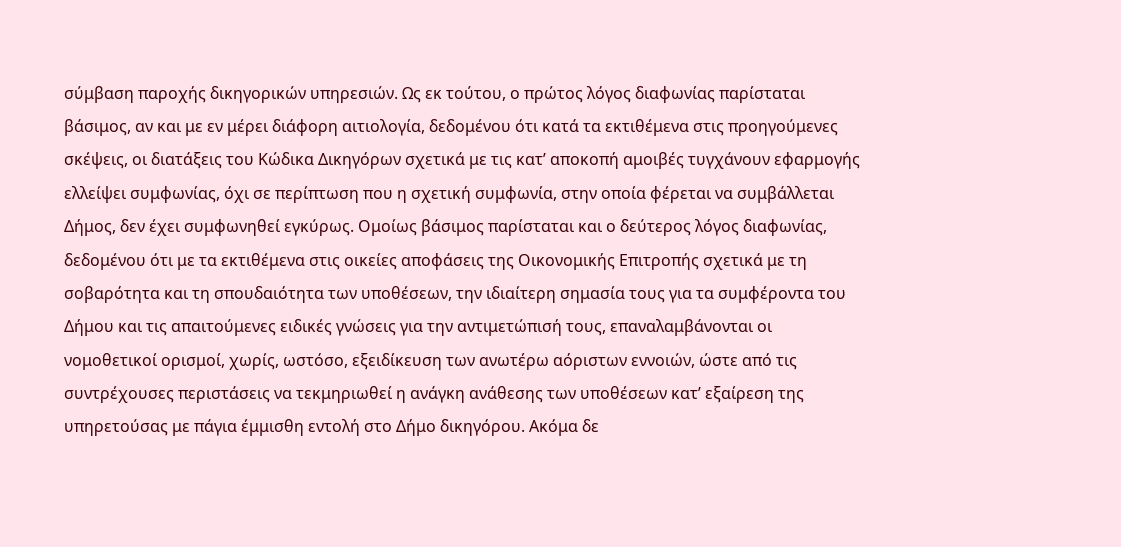σύμβαση παροχής δικηγορικών υπηρεσιών. Ως εκ τούτου, ο πρώτος λόγος διαφωνίας παρίσταται βάσιμος, αν και με εν μέρει διάφορη αιτιολογία, δεδομένου ότι κατά τα εκτιθέμενα στις προηγούμενες σκέψεις, οι διατάξεις του Κώδικα Δικηγόρων σχετικά με τις κατ’ αποκοπή αμοιβές τυγχάνουν εφαρμογής ελλείψει συμφωνίας, όχι σε περίπτωση που η σχετική συμφωνία, στην οποία φέρεται να συμβάλλεται Δήμος, δεν έχει συμφωνηθεί εγκύρως. Ομοίως βάσιμος παρίσταται και ο δεύτερος λόγος διαφωνίας, δεδομένου ότι με τα εκτιθέμενα στις οικείες αποφάσεις της Οικονομικής Επιτροπής σχετικά με τη σοβαρότητα και τη σπουδαιότητα των υποθέσεων, την ιδιαίτερη σημασία τους για τα συμφέροντα του Δήμου και τις απαιτούμενες ειδικές γνώσεις για την αντιμετώπισή τους, επαναλαμβάνονται οι νομοθετικοί ορισμοί, χωρίς, ωστόσο, εξειδίκευση των ανωτέρω αόριστων εννοιών, ώστε από τις συντρέχουσες περιστάσεις να τεκμηριωθεί η ανάγκη ανάθεσης των υποθέσεων κατ’ εξαίρεση της υπηρετούσας με πάγια έμμισθη εντολή στο Δήμο δικηγόρου. Ακόμα δε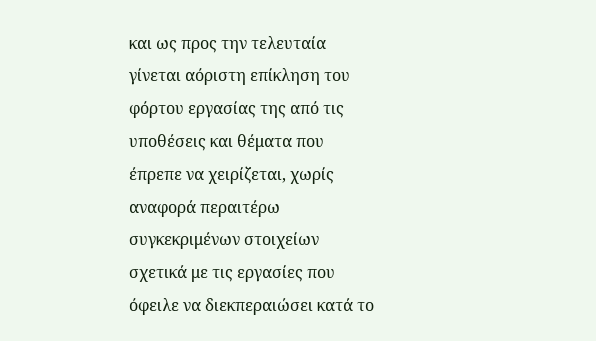και ως προς την τελευταία γίνεται αόριστη επίκληση του φόρτου εργασίας της από τις υποθέσεις και θέματα που έπρεπε να χειρίζεται, χωρίς αναφορά περαιτέρω συγκεκριμένων στοιχείων σχετικά με τις εργασίες που όφειλε να διεκπεραιώσει κατά το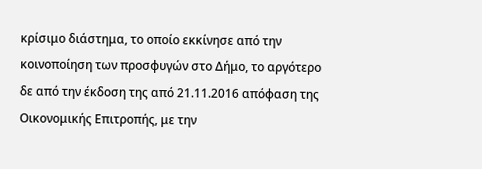κρίσιμο διάστημα, το οποίο εκκίνησε από την κοινοποίηση των προσφυγών στο Δήμο, το αργότερο δε από την έκδοση της από 21.11.2016 απόφαση της Οικονομικής Επιτροπής, με την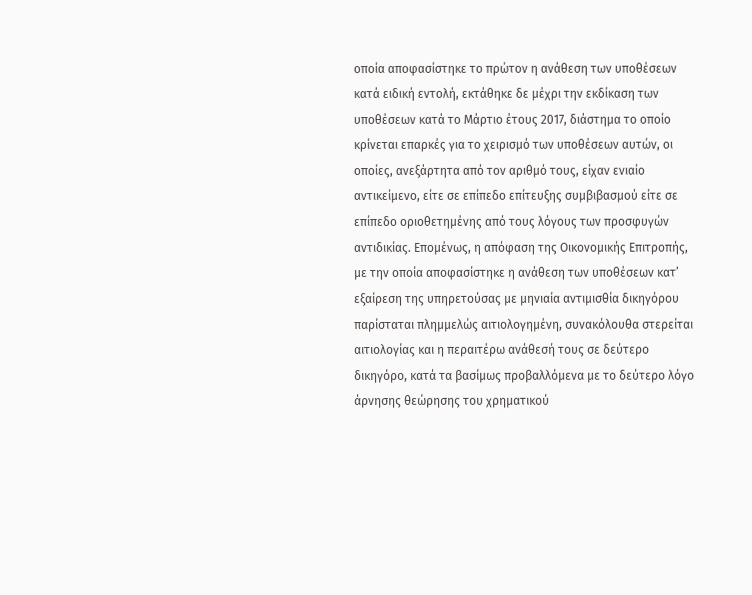οποία αποφασίστηκε το πρώτον η ανάθεση των υποθέσεων κατά ειδική εντολή, εκτάθηκε δε μέχρι την εκδίκαση των υποθέσεων κατά το Μάρτιο έτους 2017, διάστημα το οποίο κρίνεται επαρκές για το χειρισμό των υποθέσεων αυτών, οι οποίες, ανεξάρτητα από τον αριθμό τους, είχαν ενιαίο αντικείμενο, είτε σε επίπεδο επίτευξης συμβιβασμού είτε σε επίπεδο οριοθετημένης από τους λόγους των προσφυγών αντιδικίας. Επομένως, η απόφαση της Οικονομικής Επιτροπής, με την οποία αποφασίστηκε η ανάθεση των υποθέσεων κατ’ εξαίρεση της υπηρετούσας με μηνιαία αντιμισθία δικηγόρου παρίσταται πλημμελώς αιτιολογημένη, συνακόλουθα στερείται αιτιολογίας και η περαιτέρω ανάθεσή τους σε δεύτερο δικηγόρο, κατά τα βασίμως προβαλλόμενα με το δεύτερο λόγο άρνησης θεώρησης του χρηματικού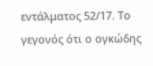εντάλματος 52/17. Το γεγονός ότι ο ογκώδης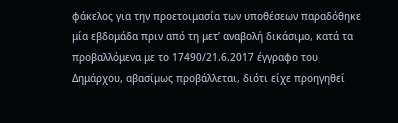φάκελος για την προετοιμασία των υποθέσεων παραδόθηκε μία εβδομάδα πριν από τη μετ’ αναβολή δικάσιμο, κατά τα προβαλλόμενα με το 17490/21.6.2017 έγγραφο του Δημάρχου, αβασίμως προβάλλεται, διότι είχε προηγηθεί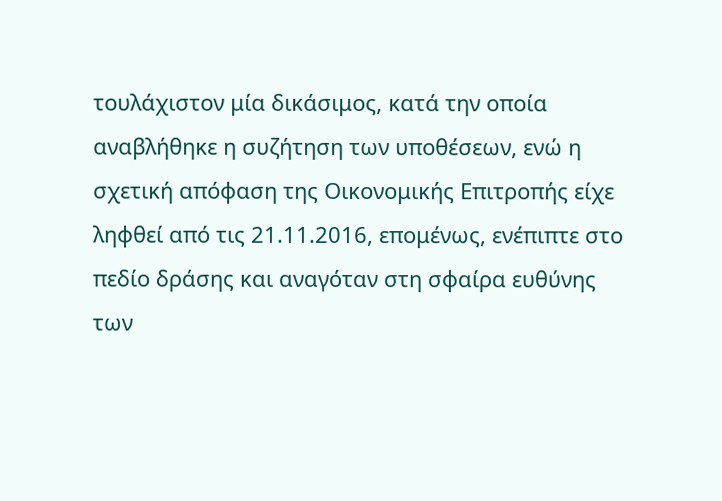τουλάχιστον μία δικάσιμος, κατά την οποία αναβλήθηκε η συζήτηση των υποθέσεων, ενώ η σχετική απόφαση της Οικονομικής Επιτροπής είχε ληφθεί από τις 21.11.2016, επομένως, ενέπιπτε στο πεδίο δράσης και αναγόταν στη σφαίρα ευθύνης των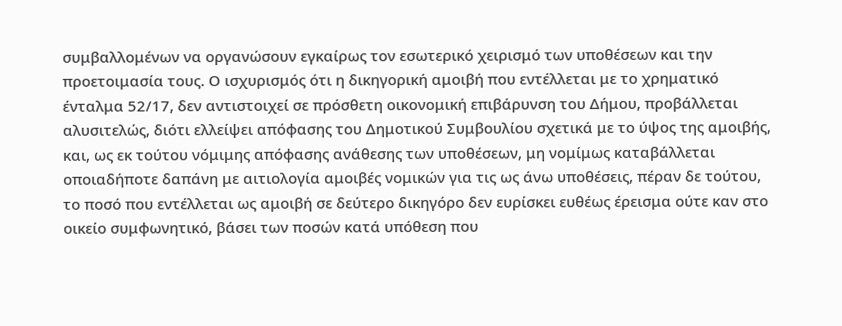συμβαλλομένων να οργανώσουν εγκαίρως τον εσωτερικό χειρισμό των υποθέσεων και την προετοιμασία τους. Ο ισχυρισμός ότι η δικηγορική αμοιβή που εντέλλεται με το χρηματικό ένταλμα 52/17, δεν αντιστοιχεί σε πρόσθετη οικονομική επιβάρυνση του Δήμου, προβάλλεται αλυσιτελώς, διότι ελλείψει απόφασης του Δημοτικού Συμβουλίου σχετικά με το ύψος της αμοιβής, και, ως εκ τούτου νόμιμης απόφασης ανάθεσης των υποθέσεων, μη νομίμως καταβάλλεται οποιαδήποτε δαπάνη με αιτιολογία αμοιβές νομικών για τις ως άνω υποθέσεις, πέραν δε τούτου, το ποσό που εντέλλεται ως αμοιβή σε δεύτερο δικηγόρο δεν ευρίσκει ευθέως έρεισμα ούτε καν στο οικείο συμφωνητικό, βάσει των ποσών κατά υπόθεση που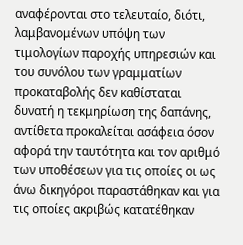αναφέρονται στο τελευταίο, διότι, λαμβανομένων υπόψη των τιμολογίων παροχής υπηρεσιών και του συνόλου των γραμματίων προκαταβολής δεν καθίσταται δυνατή η τεκμηρίωση της δαπάνης, αντίθετα προκαλείται ασάφεια όσον αφορά την ταυτότητα και τον αριθμό των υποθέσεων για τις οποίες οι ως άνω δικηγόροι παραστάθηκαν και για τις οποίες ακριβώς κατατέθηκαν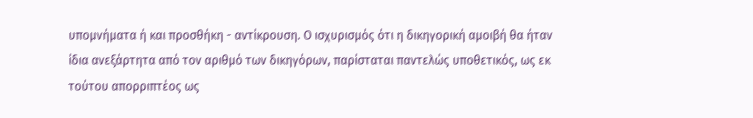υπομνήματα ή και προσθήκη - αντίκρουση. Ο ισχυρισμός ότι η δικηγορική αμοιβή θα ήταν ίδια ανεξάρτητα από τον αριθμό των δικηγόρων, παρίσταται παντελώς υποθετικός, ως εκ τούτου απορριπτέος ως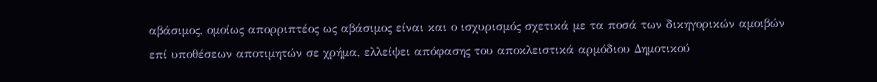αβάσιμος, ομοίως απορριπτέος ως αβάσιμος είναι και ο ισχυρισμός σχετικά με τα ποσά των δικηγορικών αμοιβών επί υποθέσεων αποτιμητών σε χρήμα, ελλείψει απόφασης του αποκλειστικά αρμόδιου Δημοτικού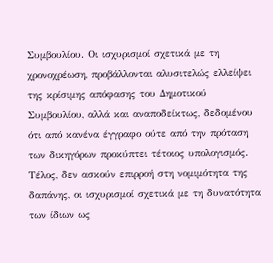Συμβουλίου. Οι ισχυρισμοί σχετικά με τη χρονοχρέωση, προβάλλονται αλυσιτελώς ελλείψει της κρίσιμης απόφασης του Δημοτικού Συμβουλίου, αλλά και αναποδείκτως, δεδομένου ότι από κανένα έγγραφο ούτε από την πρόταση των δικηγόρων προκύπτει τέτοιος υπολογισμός. Τέλος, δεν ασκούν επιρροή στη νομιμότητα της δαπάνης, οι ισχυρισμοί σχετικά με τη δυνατότητα των ίδιων ως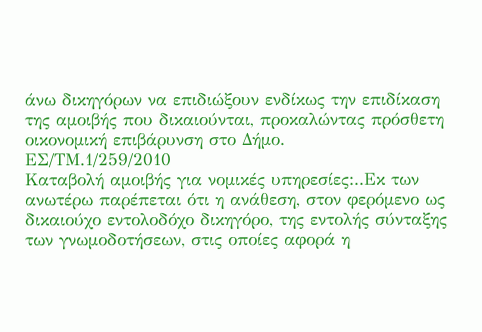άνω δικηγόρων να επιδιώξουν ενδίκως την επιδίκαση της αμοιβής που δικαιούνται, προκαλώντας πρόσθετη οικονομική επιβάρυνση στο Δήμο.
ΕΣ/ΤΜ.1/259/2010
Καταβολή αμοιβής για νομικές υπηρεσίες:..Εκ των ανωτέρω παρέπεται ότι η ανάθεση, στον φερόμενο ως δικαιούχο εντολοδόχο δικηγόρο, της εντολής σύνταξης των γνωμοδοτήσεων, στις οποίες αφορά η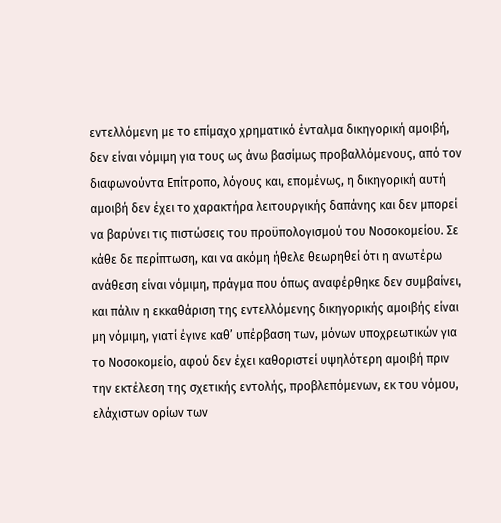εντελλόμενη με το επίμαχο χρηματικό ένταλμα δικηγορική αμοιβή, δεν είναι νόμιμη για τους ως άνω βασίμως προβαλλόμενους, από τον διαφωνούντα Επίτροπο, λόγους και, επομένως, η δικηγορική αυτή αμοιβή δεν έχει το χαρακτήρα λειτουργικής δαπάνης και δεν μπορεί να βαρύνει τις πιστώσεις του προϋπολογισμού του Νοσοκομείου. Σε κάθε δε περίπτωση, και να ακόμη ήθελε θεωρηθεί ότι η ανωτέρω ανάθεση είναι νόμιμη, πράγμα που όπως αναφέρθηκε δεν συμβαίνει, και πάλιν η εκκαθάριση της εντελλόμενης δικηγορικής αμοιβής είναι μη νόμιμη, γιατί έγινε καθ’ υπέρβαση των, μόνων υποχρεωτικών για το Νοσοκομείο, αφού δεν έχει καθοριστεί υψηλότερη αμοιβή πριν την εκτέλεση της σχετικής εντολής, προβλεπόμενων, εκ του νόμου, ελάχιστων ορίων των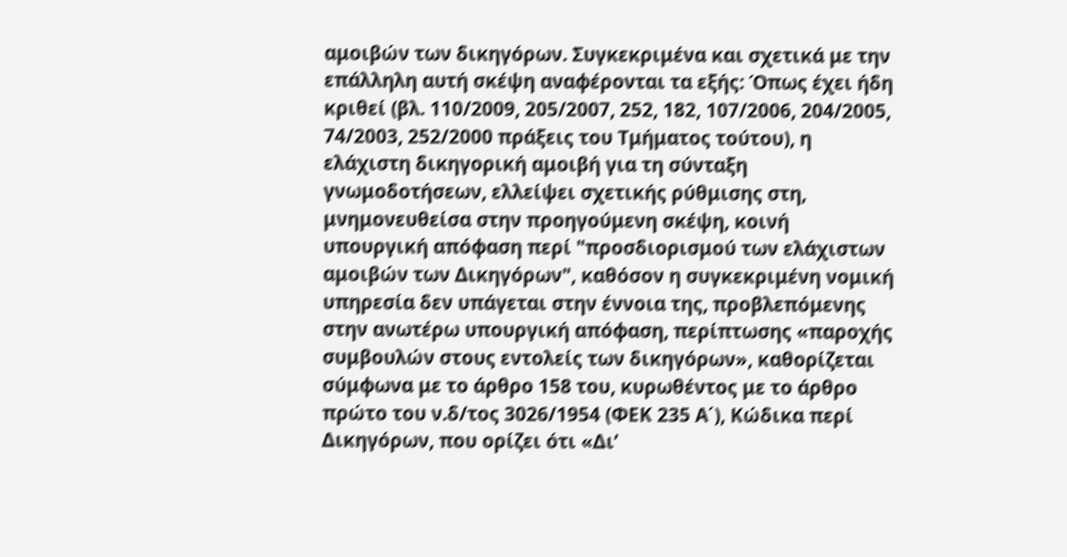αμοιβών των δικηγόρων. Συγκεκριμένα και σχετικά με την επάλληλη αυτή σκέψη αναφέρονται τα εξής: Όπως έχει ήδη κριθεί (βλ. 110/2009, 205/2007, 252, 182, 107/2006, 204/2005, 74/2003, 252/2000 πράξεις του Τμήματος τούτου), η ελάχιστη δικηγορική αμοιβή για τη σύνταξη γνωμοδοτήσεων, ελλείψει σχετικής ρύθμισης στη, μνημονευθείσα στην προηγούμενη σκέψη, κοινή υπουργική απόφαση περί "προσδιορισμού των ελάχιστων αμοιβών των Δικηγόρων", καθόσον η συγκεκριμένη νομική υπηρεσία δεν υπάγεται στην έννοια της, προβλεπόμενης στην ανωτέρω υπουργική απόφαση, περίπτωσης «παροχής συμβουλών στους εντολείς των δικηγόρων», καθορίζεται σύμφωνα με το άρθρο 158 του, κυρωθέντος με το άρθρο πρώτο του ν.δ/τος 3026/1954 (ΦΕΚ 235 Α΄), Κώδικα περί Δικηγόρων, που ορίζει ότι «Δι’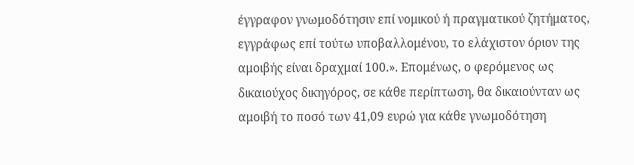έγγραφον γνωμοδότησιν επί νομικού ή πραγματικού ζητήματος, εγγράφως επί τούτω υποβαλλομένου, το ελάχιστον όριον της αμοιβής είναι δραχμαί 100.». Επομένως, ο φερόμενος ως δικαιούχος δικηγόρος, σε κάθε περίπτωση, θα δικαιούνταν ως αμοιβή το ποσό των 41,09 ευρώ για κάθε γνωμοδότηση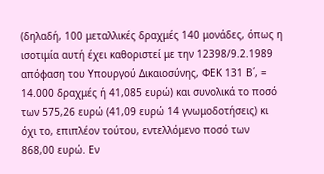(δηλαδή, 100 μεταλλικές δραχμές 140 μονάδες, όπως η ισοτιμία αυτή έχει καθοριστεί με την 12398/9.2.1989 απόφαση του Υπουργού Δικαιοσύνης, ΦΕΚ 131 Β΄, = 14.000 δραχμές ή 41,085 ευρώ) και συνολικά το ποσό των 575,26 ευρώ (41,09 ευρώ 14 γνωμοδοτήσεις) κι όχι το, επιπλέον τούτου, εντελλόμενο ποσό των 868,00 ευρώ. Εν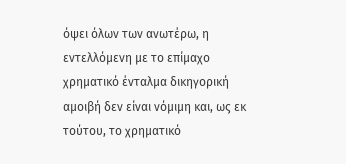όψει όλων των ανωτέρω, η εντελλόμενη με το επίμαχο χρηματικό ένταλμα δικηγορική αμοιβή δεν είναι νόμιμη και, ως εκ τούτου, το χρηματικό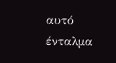αυτό ένταλμα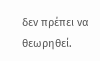δεν πρέπει να θεωρηθεί.